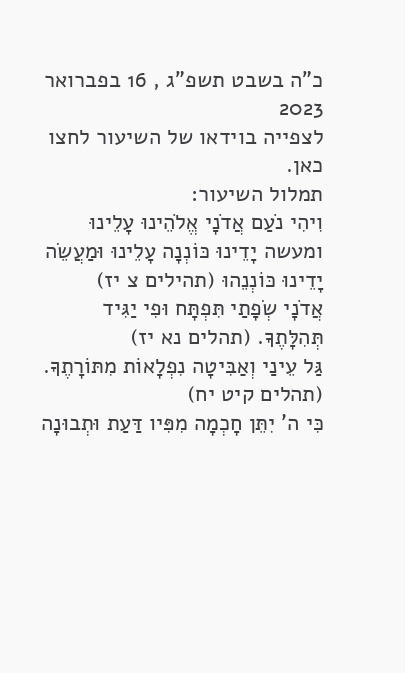כ"ה בשבט תשפ"ג , 16 בפברואר 2023
לצפייה בוידאו של השיעור לחצו כאן.
תמלול השיעור:
וִיהִי נֹעַם אֲדֹנָי אֱלֹהֵינוּ עָלֵינוּ ומעשה יָדֵינוּ כּוֹנְנָה עָלֵינוּ וּמַעֲשֵׂה יָדֵינוּ כּוֹנְנֵהוּ (תהילים צ יז)
אֲדֹנָי שְׂפָתַי תִּפְתָּח וּפִי יַגִּיד תְּהִלָּתֶךָ. (תהלים נא יז)
גַּל עֵינַי וְאַבִּיטָה נִפְלָאוֹת מִתּוֹרָתֶךָ. (תהלים קיט יח)
כִּי ה' יִתֵּן חָכְמָה מִפִּיו דַּעַת וּתְבוּנָה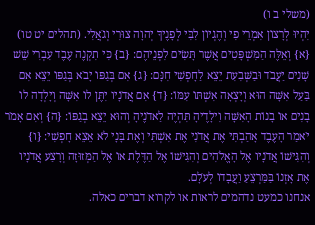(משלי ב ו)
יִהְיוּ לְרָצוֹן אִמְרֵי פִי וְהֶגְיוֹן לִבִּי לְפָנֶיךָ יְהוָה צוּרִי וְגֹאֲלִי. (תהלים יט טו)
{א} וְאֵלֶּה הַמִּשְׁפָּטִים אֲשֶׁר תָּשִׂים לִפְנֵיהֶם: {ב} כִּי תִקְנֶה עֶבֶד עִבְרִי שֵׁשׁ שָׁנִים יַעֲבֹד וּבַשְּׁבִעִת יֵצֵא לַחָפְשִׁי חִנָּם: {ג} אִם בְּגַפּוֹ יָבֹא בְּגַפּוֹ יֵצֵא אִם בַּעַל אִשָּׁה הוּא וְיָצְאָה אִשְׁתּוֹ עִמּוֹ: {ד} אִם אֲדֹנָיו יִתֶּן לוֹ אִשָּׁה וְיָלְדָה לוֹ בָנִים אוֹ בָנוֹת הָאִשָּׁה וִילָדֶיהָ תִּהְיֶה לַאדֹנֶיהָ וְהוּא יֵצֵא בְגַפּוֹ: {ה} וְאִם אָמֹר יֹאמַר הָעֶבֶד אָהַבְתִּי אֶת אֲדֹנִי אֶת אִשְׁתִּי וְאֶת בָּנָי לֹא אֵצֵא חָפְשִׁי: {ו} וְהִגִּישׁוֹ אֲדֹנָיו אֶל הָאֱלֹהִים וְהִגִּישׁוֹ אֶל הַדֶּלֶת אוֹ אֶל הַמְּזוּזָה וְרָצַע אֲדֹנָיו אֶת אָזְנוֹ בַּמַּרְצֵעַ וַעֲבָדוֹ לְעֹלָם.
אנחנו כמעט נדהמים לראות או לקרוא דברים כאלה.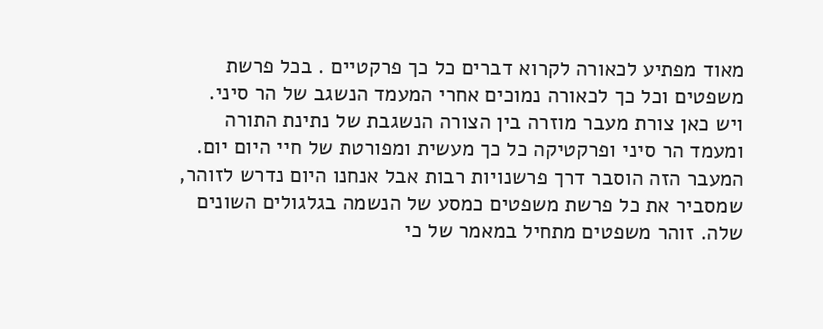מאוד מפתיע לכאורה לקרוא דברים כל כך פרקטיים . בכל פרשת משפטים וכל כך לכאורה נמוכים אחרי המעמד הנשגב של הר סיני. ויש כאן צורת מעבר מוזרה בין הצורה הנשגבת של נתינת התורה ומעמד הר סיני ופרקטיקה כל כך מעשית ומפורטת של חיי היום יום.
המעבר הזה הוסבר דרך פרשנויות רבות אבל אנחנו היום נדרש לזוהר, שמסביר את כל פרשת משפטים כמסע של הנשמה בגלגולים השונים שלה. זוהר משפטים מתחיל במאמר של כי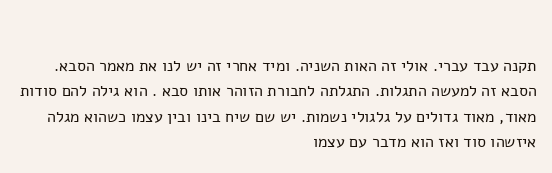תקנה עבד עברי. אולי זה האות השניה. ומיד אחרי זה יש לנו את מאמר הסבא.
הסבא זה למעשה התגלות. התגלתה לחבורת הזוהר אותו סבא . הוא גילה להם סודות מאוד, מאוד גדולים על גלגולי נשמות. יש שם שיח בינו ובין עצמו כשהוא מגלה איזשהו סוד ואז הוא מדבר עם עצמו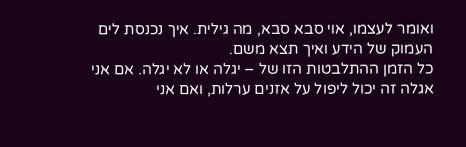ואומר לעצמו, אוי סבא סבא, מה גילית. איך נכנסת לים העמוק של הידע ואיך תצא משם.
כל הזמן ההתלבטות הזו של – יגלה או לא יגלה. אם אני אגלה זה יכול ליפול על אזנים ערלות, ואם אני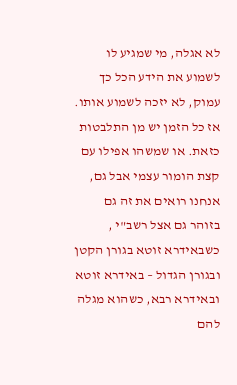לא אגלה, מי שמגיע לו לשמוע את הידע הכל כך עמוק, לא יזכה לשמוע אותו. אז כל הזמן יש מן התלבטות כזאת. או שמשהו אפילו עם קצת הומור עצמי אבל גם, אנחנו רואים את זה גם בזוהר גם אצל רשב"י , כשבאידרא זוטא בגורן הקטן ובגורן הגדול – באידרא זוטא ובאידרא רבא, כשהוא מגלה להם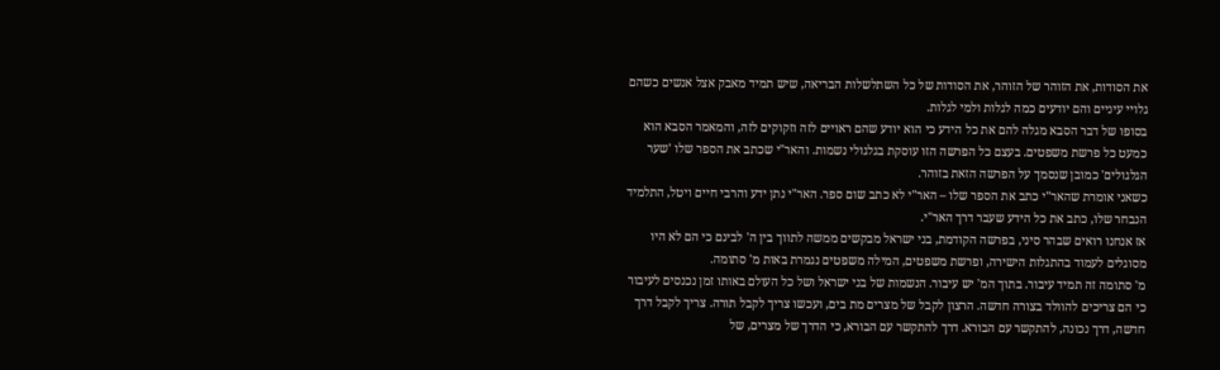את הסודות, את הזוהר של הזוהר, את הסודות של כל השתלשלות הבריאה, שיש תמיד מאבק אצל אנשים כשהם גלויי עיניים והם יודעים כמה לגלות ולמי לגלות.
בסופו של דבר הסבא מגלה להם את כל הידע כי הוא יודע שהם ראויים לזה וזקוקים לזה, והמאמר הסבא הוא כמעט כל פרשת משפטים. בעצם כל הפרשה הזו עוסקת בגלגולי נשמות. והאר"י שכתב את הספר שלו 'שער הגלגולים' כמובן שנסמך על הפרשה הזאת בזוהר.
כשאני אומרת שהאר"י כתב את הספר שלו – האר"י לא כתב שום ספר. האר"י נתן ידע והרבי חיים ויטל, התלמיד הנבחר שלו, כתב את כל הידע שעבר דרך האר"י.
אז אנחנו רואים שבהר סיני, בפרשה הקודמת, בני ישראל מבקשים ממשה לתווך בין ה' לבינם כי הם לא היו מסוגלים לעמוד בהתגלות הישירה, ופרשת משפטים, המילה משפטים נגמרת באות מ' סתומה.
מ' סתומה זה תמיד עיבור. בתוך המ' יש עיבור. הנשמות של בני ישראל ושל כל העולם באותו זמן נכנסים לעיבור כי הם צריכים להוולד בצורה חדשה. הרצון לקבל של מצרים מת בים, ועכשו צריך לקבל תורה. צריך לקבל דרך חדשה, דרך נכונה, להתקשר עם הבורא. דרך להתקשר עם הבורא, כי הדרך של מצרים, של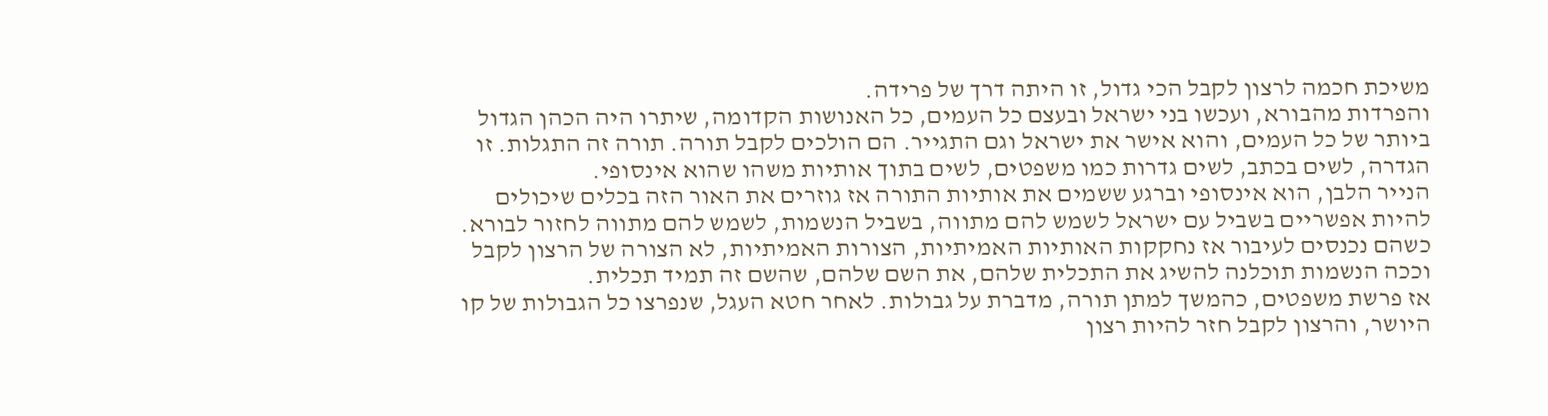משיכת חכמה לרצון לקבל הכי גדול, זו היתה דרך של פרידה.
והפרדות מהבורא, ועכשו בני ישראל ובעצם כל העמים, כל האנושות הקדומה, שיתרו היה הכהן הגדול ביותר של כל העמים, והוא אישר את ישראל וגם התגייר. הם הולכים לקבל תורה. תורה זה התגלות. זו הגדרה, לשים בכתב, לשים גדרות כמו משפטים, לשים בתוך אותיות משהו שהוא אינסופי.
הנייר הלבן, הוא אינסופי וברגע ששמים את אותיות התורה אז גוזרים את האור הזה בכלים שיכולים להיות אפשריים בשביל עם ישראל לשמש להם מתווה, בשביל הנשמות, לשמש להם מתווה לחזור לבורא.
כשהם נכנסים לעיבור אז נחקקות האותיות האמיתיות, הצורות האמיתיות, לא הצורה של הרצון לקבל וככה הנשמות תוכלנה להשיג את התכלית שלהם, את השם שלהם, שהשם זה תמיד תכלית.
אז פרשת משפטים, כהמשך למתן תורה, מדברת על גבולות. לאחר חטא העגל, שנפרצו כל הגבולות של קו היושר, והרצון לקבל חזר להיות רצון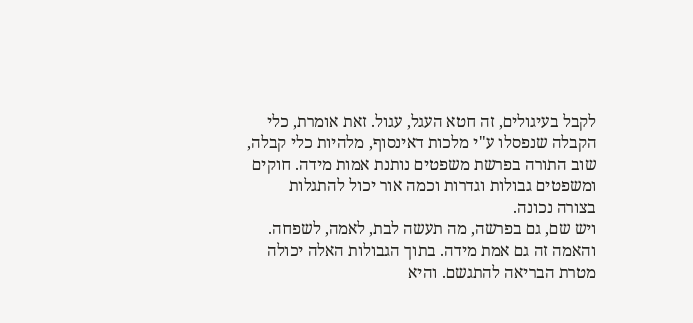לקבל בעיגולים, זה חטא העגל, עגול. זאת אומרת, כלי הקבלה שנפסלו ע"י מלכות דאינסוף, מלהיות כלי קבלה, שוב התורה בפרשת משפטים נותנת אמות מידה. חוקים ומשפטים גבולות וגדרות וכמה אור יכול להתגלות בצורה נכונה.
ויש שם, גם בפרשה, מה תעשה לבת, לאמה, לשפחה. והאמה זה גם אמת מידה. בתוך הגבולות האלה יכולה מטרת הבריאה להתגשם. והיא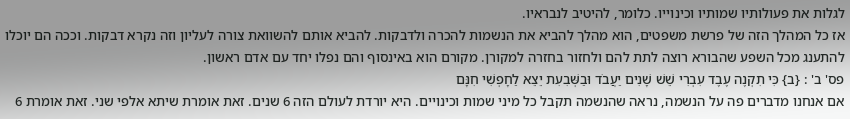לגלות את פעולותיו שמותיו וכינוייו. כלומר, להיטיב לנבראיו.
אז כל המהלך הזה של פרשת משפטים, הוא מהלך להביא את הנשמות להכרה ולדבקות. להביא אותם להשוואת צורה לעליון וזה נקרא דבקות. וככה הם יוכלו להתענג מכל השפע שהבורא רוצה לתת להם ולחזור בחזרה למקורן. מקורם הוא באינסוף והם נפלו יחד עם אדם ראשון.
פס' ב' : {ב} כִּי תִקְנֶה עֶבֶד עִבְרִי שֵׁשׁ שָׁנִים יַעֲבֹד וּבַשְּׁבִעִת יֵצֵא לַחָפְשִׁי חִנָּם
אם אנחנו מדברים פה על הנשמה, נראה שהנשמה תקבל כל מיני שמות וכינויים. היא יורדת לעולם הזה 6 שנים. זאת אומרת שיתא אלפי שני. זאת אומרת 6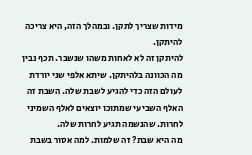מידות שצריך לתקן. ובמהלך הזה, היא צריכה להיתקן.
להיתקן זה לא לאחות משהו שנשבר. תכף נבין מה הכוונה בלהיתקן. שיתא אלפי שני יורדת לעולם הזה כדי להגיע לשבת שלה. השבת זה האלף השביעי שמתוכו יוצאים לאלף השמיני לחרות. שהנשמה תגיע לחרות שלה.
מה היא שבת? זה שלמות. למה אסור בשבת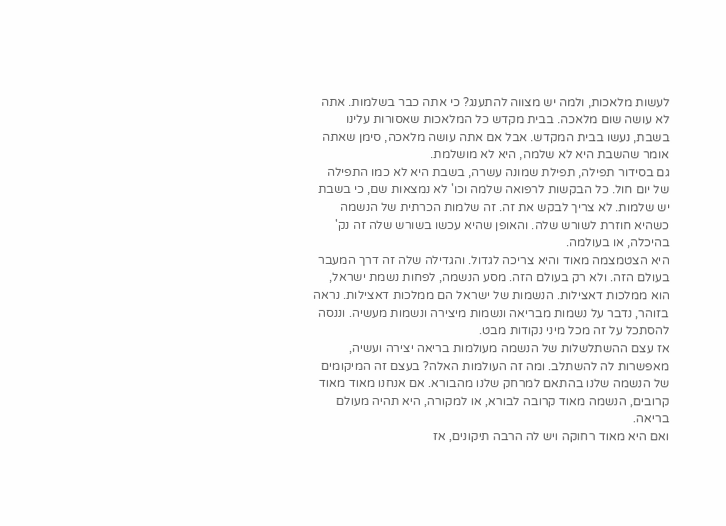לעשות מלאכות, ולמה יש מצווה להתענג? כי אתה כבר בשלמות. אתה לא עושה שום מלאכה. בבית מקדש כל המלאכות שאסורות עלינו בשבת, נעשו בבית המקדש. אבל אם אתה עושה מלאכה, סימן שאתה אומר שהשבת היא לא שלמה, היא לא מושלמת.
גם בסידור תפילה, תפילת שמונה עשרה, בשבת היא לא כמו התפילה של יום חול. כל הבקשות לרפואה שלמה וכו' לא נמצאות שם, כי בשבת יש שלמות. לא צריך לבקש את זה. זה שלמות הכרתית של הנשמה כשהיא חוזרת לשורש שלה. והאופן שהיא עכשו בשורש שלה זה נק' בהיכלה, או בעולמה.
היא הצטמצמה מאוד והיא צריכה לגדול. והגדילה שלה זה דרך המעבר בעולם הזה. ולא רק בעולם הזה. מסע הנשמה, לפחות נשמת ישראל, הוא ממלכות דאצילות. הנשמות של ישראל הם ממלכות דאצילות. נראה בזוהר, נדבר על נשמות מבריאה ונשמות מיצירה ונשמות מעשיה. וננסה להסתכל על זה מכל מיני נקודות מבט.
אז עצם ההשתלשלות של הנשמה מעולמות בריאה יצירה ועשיה, מאפשרות לה להשתלב. ומה זה העולמות האלה? בעצם זה המיקומים של הנשמה שלנו בהתאם למרחק שלנו מהבורא. אם אנחנו מאוד מאוד קרובים, הנשמה מאוד קרובה לבורא, או למקורה, היא תהיה מעולם בריאה.
ואם היא מאוד רחוקה ויש לה הרבה תיקונים, אז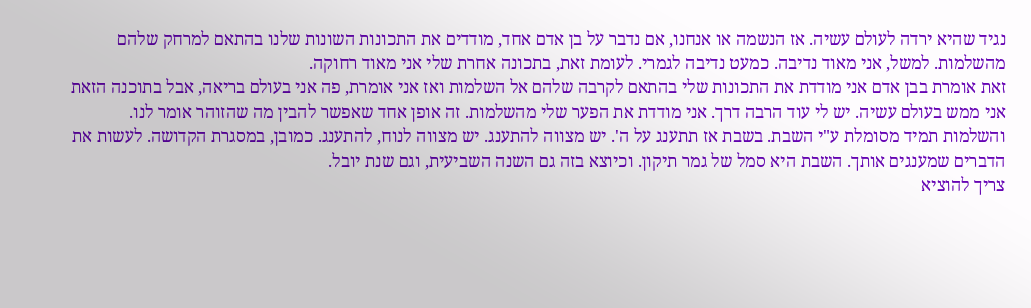נגיד שהיא ירדה לעולם עשיה. אז הנשמה או אנחנו, אם נדבר על בן אדם אחד, מודדים את התכונות השונות שלנו בהתאם למרחק שלהם מהשלמות. למשל, אני מאוד נדיבה. כמעט נדיבה לגמרי. לעומת זאת, בתכונה אחרת שלי אני מאוד רחוקה.
זאת אומרת בבן אדם אני מודדת את התכונות שלי בהתאם לקרבה שלהם אל השלמות ואז אני אומרת, פה אני בעולם בריאה, אבל בתוכנה הזאת אני ממש בעולם עשיה. יש לי עוד הרבה דרך. אני מודדת את הפער שלי מהשלמות. זה אופן אחד שאפשר להבין מה שהזוהר אומר לנו.
והשלמות תמיד מסומלת ע"י השבת. בשבת אז תתענג על ה'. יש מצווה להתענג. יש מצווה לנוח, להתענג. כמובן, במסגרת הקדושה. לעשות את הדברים שמענגים אותך. השבת היא סמל של גמר תיקון. וכיוצא בזה גם השנה השביעית, וגם שנת יובל.
צריך להוציא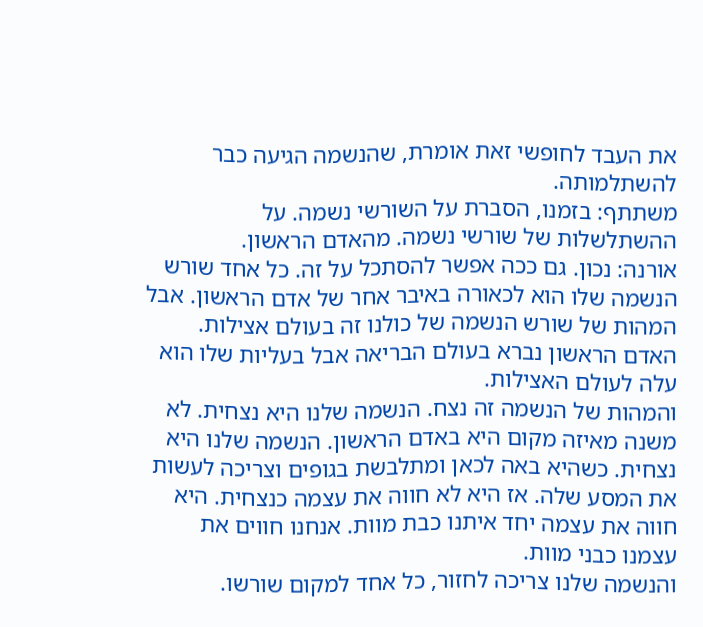את העבד לחופשי זאת אומרת, שהנשמה הגיעה כבר להשתלמותה.
משתתף: בזמנו, הסברת על השורשי נשמה. על ההשתלשלות של שורשי נשמה. מהאדם הראשון.
אורנה: נכון. גם ככה אפשר להסתכל על זה. כל אחד שורש הנשמה שלו הוא לכאורה באיבר אחר של אדם הראשון. אבל המהות של שורש הנשמה של כולנו זה בעולם אצילות. האדם הראשון נברא בעולם הבריאה אבל בעליות שלו הוא עלה לעולם האצילות.
והמהות של הנשמה זה נצח. הנשמה שלנו היא נצחית. לא משנה מאיזה מקום היא באדם הראשון. הנשמה שלנו היא נצחית. כשהיא באה לכאן ומתלבשת בגופים וצריכה לעשות את המסע שלה. אז היא לא חווה את עצמה כנצחית. היא חווה את עצמה יחד איתנו כבת מוות. אנחנו חווים את עצמנו כבני מוות.
והנשמה שלנו צריכה לחזור, כל אחד למקום שורשו.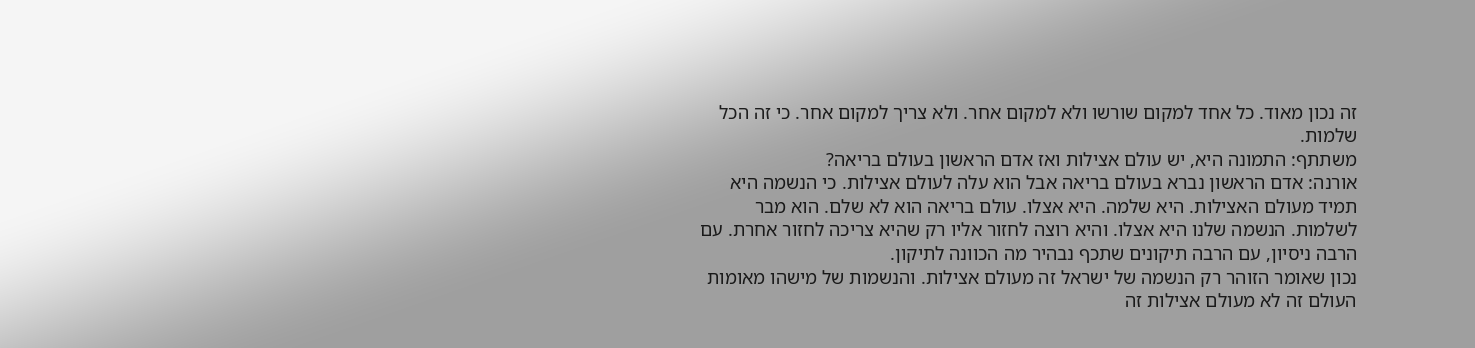זה נכון מאוד. כל אחד למקום שורשו ולא למקום אחר. ולא צריך למקום אחר. כי זה הכל שלמות.
משתתף: התמונה היא, יש עולם אצילות ואז אדם הראשון בעולם בריאה?
אורנה: אדם הראשון נברא בעולם בריאה אבל הוא עלה לעולם אצילות. כי הנשמה היא תמיד מעולם האצילות. היא שלמה. היא אצלו. עולם בריאה הוא לא שלם. הוא מבר לשלמות. הנשמה שלנו היא אצלו. והיא רוצה לחזור אליו רק שהיא צריכה לחזור אחרת. עם הרבה ניסיון, עם הרבה תיקונים שתכף נבהיר מה הכוונה לתיקון.
נכון שאומר הזוהר רק הנשמה של ישראל זה מעולם אצילות. והנשמות של מישהו מאומות העולם זה לא מעולם אצילות זה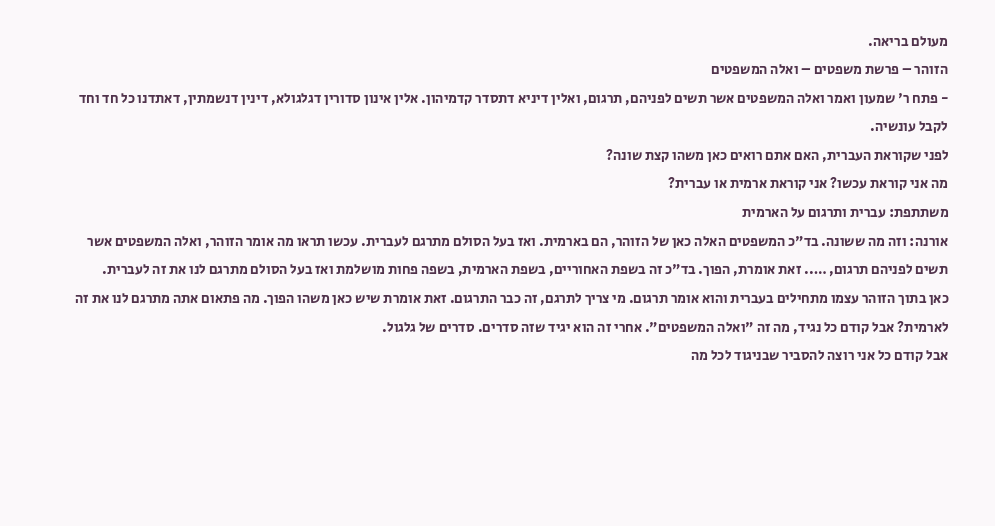מעולם בריאה.
הזוהר – פרשת משפטים – ואלה המשפטים
- פתח ר' שמעון ואמר ואלה המשפטים אשר תשים לפניהם, תרגום, ואלין דיניא דתסדר קדמיהון. אלין אינון סדורין דגלגולא, דינין דנשמתין, דאתדנו כל חד וחד לקבל עונשיה.
לפני שקוראת העברית, האם אתם רואים כאן משהו קצת שונה?
מה אני קוראת עכשו? אני קוראת ארמית או עברית?
משתתפת: עברית ותרגום על הארמית
אורנה: וזה מה ששונה. בד"כ המשפטים האלה כאן של הזוהר, הם בארמית. ואז בעל הסולם מתרגם לעברית. עכשו תראו מה אומר הזוהר, ואלה המשפטים אשר תשים לפניהם תרגום, ….. זאת אומרת, הפוך. בד"כ זה בשפת האחוריים, בשפת הארמית, בשפה פחות מושלמת ואז בעל הסולם מתרגם לנו את זה לעברית.
כאן בתוך הזוהר עצמו מתחילים בעברית והוא אומר תרגום. מי צריך לתרגם, זה כבר התרגום. זאת אומרת שיש כאן משהו הפוך. מה פתאום אתה מתרגם לנו את זה לארמית? אבל קודם כל נגיד, מה זה "ואלה המשפטים". אחרי זה הוא יגיד שזה סדרים. סדרים של גלגול.
אבל קודם כל אני רוצה להסביר שבניגוד לכל מה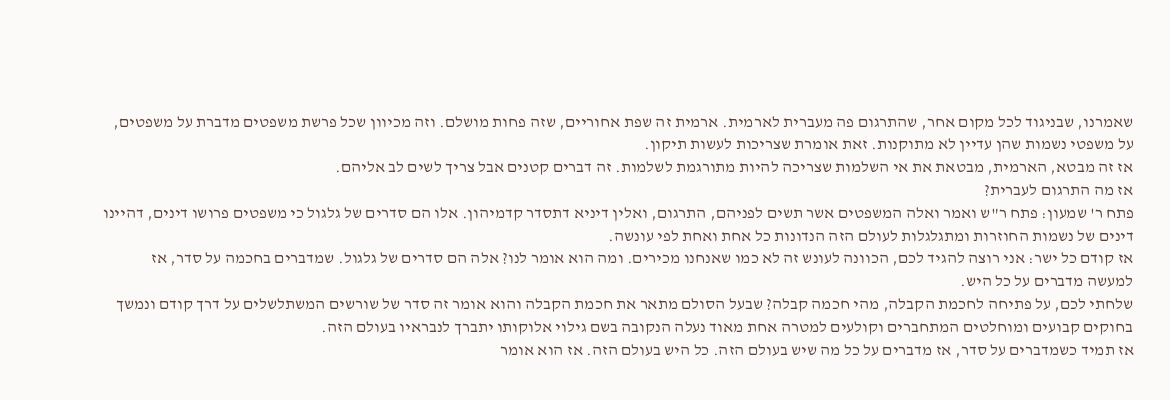שאמרנו, שבניגוד לכל מקום אחר, שהתרגום פה מעברית לארמית. ארמית זה שפת אחוריים, שזה פחות מושלם. וזה מכיוון שכל פרשת משפטים מדברת על משפטים, על משפטי נשמות שהן עדיין לא מתוקנות. זאת אומרת שצריכות לעשות תיקון.
אז זה מבטא, הארמית, מבטאת את אי השלמות שצריכה להיות מתורגמת לשלמות. זה דברים קטנים אבל צריך לשים לב אליהם.
אז מה התרגום לעברית?
פתח ר' שמעון: פתח ר"ש ואמר ואלה המשפטים אשר תשים לפניהם, התרגום, ואלין דיניא דתסדר קדמיהון. אלו הם סדרים של גלגול כי משפטים פרושו דינים, דהיינו דינים של נשמות החוזרות ומתגלגלות לעולם הזה הנדונות כל אחת ואחת לפי עונשה.
אז קודם כל ישר: אני רוצה להגיד לכם, הכוונה לעונש זה לא כמו שאנחנו מכירים. ומה הוא אומר לנו? אלה הם סדרים של גלגול. שמדברים בחכמה על סדר, אז למעשה מדברים על כל היש.
שלחתי לכם, על פתיחה לחכמת הקבלה, מהי חכמה קבלה? שבעל הסולם מתאר את חכמת הקבלה והוא אומר זה סדר של שורשים המשתלשלים על דרך קודם ונמשך בחוקים קבועים ומוחלטים המתחברים וקולעים למטרה אחת מאוד נעלה הנקובה בשם גילוי אלוקותו יתברך לנבראיו בעולם הזה.
אז תמיד כשמדברים על סדר, אז מדברים על כל מה שיש בעולם הזה. כל היש בעולם הזה. אז הוא אומר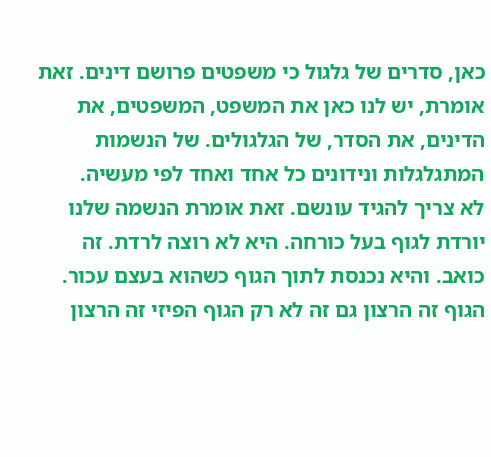כאן, סדרים של גלגול כי משפטים פרושם דינים. זאת אומרת, יש לנו כאן את המשפט, המשפטים, את הדינים, את הסדר, של הגלגולים. של הנשמות המתגלגלות ונידונים כל אחד ואחד לפי מעשיה.
לא צריך להגיד עונשם. זאת אומרת הנשמה שלנו יורדת לגוף בעל כורחה. היא לא רוצה לרדת. זה כואב. והיא נכנסת לתוך הגוף כשהוא בעצם עכור. הגוף זה הרצון גם זה לא רק הגוף הפיזי זה הרצון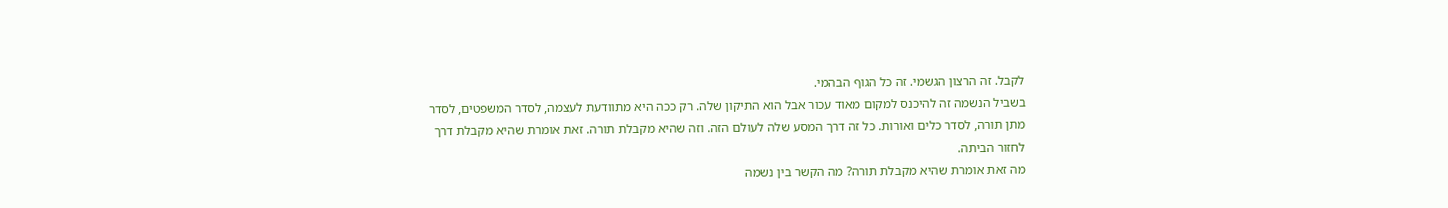לקבל. זה הרצון הגשמי. זה כל הגוף הבהמי.
בשביל הנשמה זה להיכנס למקום מאוד עכור אבל הוא התיקון שלה. רק ככה היא מתוודעת לעצמה, לסדר המשפטים, לסדר מתן תורה, לסדר כלים ואורות. כל זה דרך המסע שלה לעולם הזה. וזה שהיא מקבלת תורה. זאת אומרת שהיא מקבלת דרך לחזור הביתה.
מה זאת אומרת שהיא מקבלת תורה? מה הקשר בין נשמה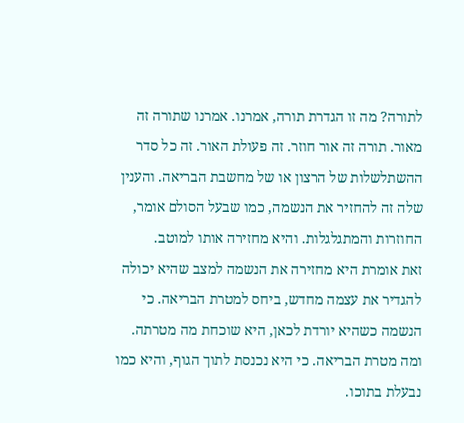לתורה? מה זו הגדרת תורה, אמרנו. אמרנו שתורה זה מאור. תורה זה אור חוזר. זה פעולת האור. זה כל סדר ההשתלשלות של הרצון או של מחשבת הבריאה. והענין שלה זה להחזיר את הנשמה, כמו שבעל הסולם אומר, החוזרות והמתגלגלות. והיא מחזירה אותו למוטב.
זאת אומרת היא מחזירה את הנשמה למצב שהיא יכולה להגדיר את עצמה מחדש, ביחס למטרת הבריאה. כי הנשמה כשהיא יורדת לכאן, היא שוכחת מה מטרתה. ומה מטרת הבריאה. כי היא נכנסת לתוך הגוף, והיא כמו נבעלת בתוכו.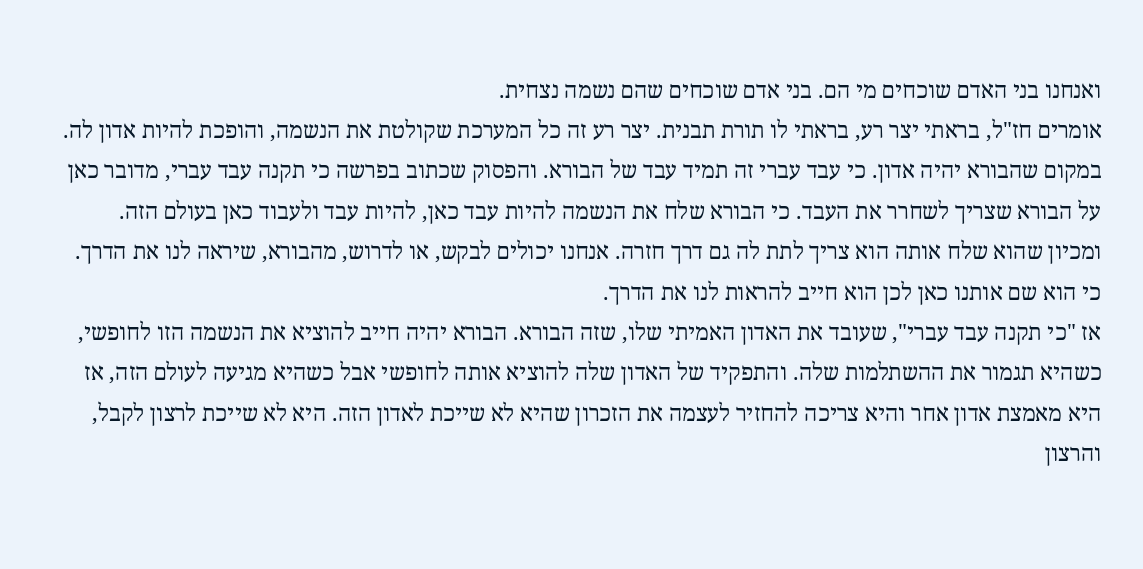ואנחנו בני האדם שוכחים מי הם. בני אדם שוכחים שהם נשמה נצחית.
אומרים חז"ל, בראתי יצר רע, בראתי לו תורת תבנית. יצר רע זה כל המערכת שקולטת את הנשמה, והופכת להיות אדון לה. במקום שהבורא יהיה אדון. כי עבד עברי זה תמיד עבד של הבורא. והפסוק שכתוב בפרשה כי תקנה עבד עברי, מדובר כאן על הבורא שצריך לשחרר את העבד. כי הבורא שלח את הנשמה להיות עבד כאן, להיות עבד ולעבוד כאן בעולם הזה.
ומכיון שהוא שלח אותה הוא צריך לתת לה גם דרך חזרה. אנחנו יכולים לבקש, או לדרוש, מהבורא, שיראה לנו את הדרך. כי הוא שם אותנו כאן לכן הוא חייב להראות לנו את הדרך.
אז "כי תקנה עבד עברי", שעובד את האדון האמיתי שלו, שזה הבורא. הבורא יהיה חייב להוציא את הנשמה הזו לחופשי, כשהיא תגמור את ההשתלמות שלה. והתפקיד של האדון שלה להוציא אותה לחופשי אבל כשהיא מגיעה לעולם הזה, אז היא מאמצת אדון אחר והיא צריכה להחזיר לעצמה את הזכרון שהיא לא שייכת לאדון הזה. היא לא שייכת לרצון לקבל, והרצון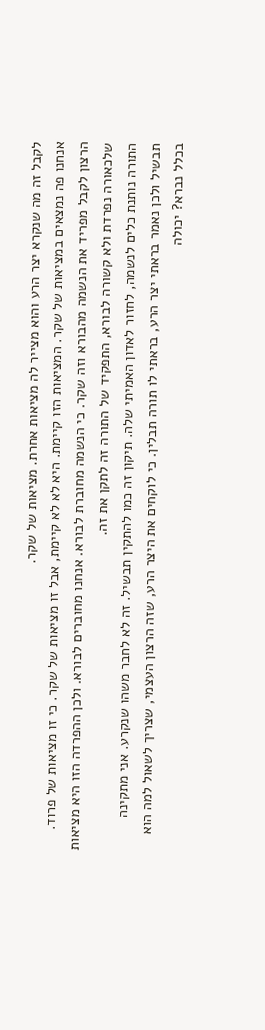לקבל זה מה שנקרא יצר הרע והוא מצייר לה מציאות אחרת. מציאות של שקר.
אנחנו פה נמצאים במציאות של שקר. המציאות הזו קיימת. היא לא לא קיימת, אבל זו מציאות של שקר. כי זו מציאות של פרוד. הרצון לקבל מפריד את הנשמה מהבורא וזה שקר. כי הנשמה מחוברת לבורא. אנחנו מחוברים לבורא. ולכן ההפרדה הזו היא מציאות שלכאורה נפרדת ולא קשורה לבורא, התפקיד של התורה זה לתקן את זה.
התורה נותנת כלים לנשמה, לחזור לאדון האמיתי שלה. תיקון זה כמו להתקין תבשיל. זה לא לחבר משהו שנקרע. אני מתקינה תבשיל ולכן נאמר בראתי יצר הרע, בראתי לו תורה תבלין. כי לוקחים את היצר הרע, שזה הרצון העצמי, שצריך לשאול למה הוא בכלל נברא? יכולה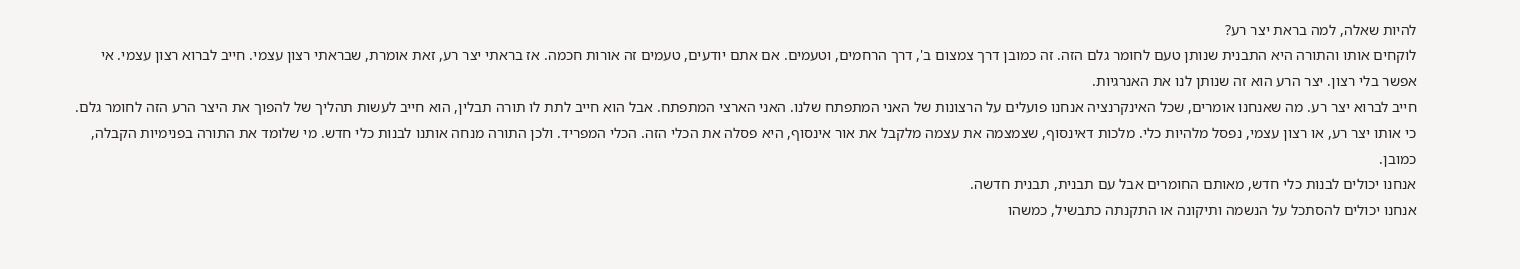להיות שאלה, למה בראת יצר רע?
לוקחים אותו והתורה היא התבנית שנותן טעם לחומר גלם הזה. זה כמובן דרך צמצום ב', דרך הרחמים, וטעמים. אם אתם יודעים, טעמים זה אורות חכמה. אז בראתי יצר רע, זאת אומרת, שבראתי רצון עצמי. חייב לברוא רצון עצמי. אי אפשר בלי רצון. יצר הרע הוא זה שנותן לנו את האנרגיות.
חייב לברוא יצר רע. מה שאנחנו אומרים, שכל האינקרנציה אנחנו פועלים על הרצונות של האני המתפתח שלנו. האני הארצי המתפתח. אבל הוא חייב לתת לו תורה תבלין, הוא חייב לעשות תהליך של להפוך את היצר הרע הזה לחומר גלם.
כי אותו יצר רע, או רצון עצמי, נפסל מלהיות כלי. מלכות דאינסוף, שצמצמה את עצמה מלקבל את אור אינסוף, היא פסלה את הכלי הזה. הכלי המפריד. ולכן התורה מנחה אותנו לבנות כלי חדש. מי שלומד את התורה בפנימיות הקבלה, כמובן.
אנחנו יכולים לבנות כלי חדש, מאותם החומרים אבל עם תבנית, תבנית חדשה.
אנחנו יכולים להסתכל על הנשמה ותיקונה או התקנתה כתבשיל, כמשהו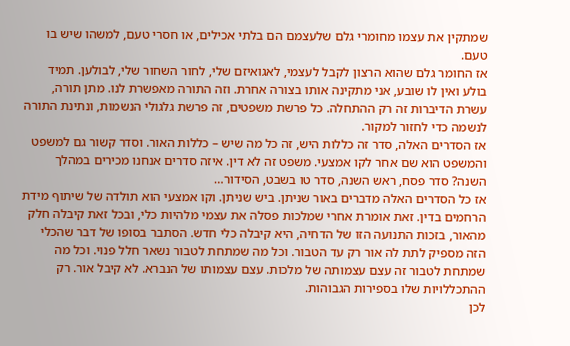שמתקין את עצמו מחומרי גלם שלעצמם הם בלתי אכילים, או חסרי טעם, למשהו שיש בו טעם.
אז החומר גלם שהוא הרצון לקבל לעצמי, לאגואיזם שלי, לחור השחור שלי, לבולען. תמיד בולע ואין לו שובע, אני מתקינה אותו בצורה אחרת. וזה התורה מאפשרת לנו. מתן תורה, עשרת הדיברות זה רק ההתחלה. כל פרשת משפטים, זה פרשת גלגולי הנשמות, ונתינת התורה לנשמה כדי לחזור למקור.
אז הסדרים האלה, סדר זה כללות היש, זה כל מה שיש – כללות האור. וסדר קשור גם למשפט והמשפט הוא שם אחר לקו אמצעי. משפט זה לא דין. איזה סדרים אנחנו מכירים במהלך השנה? סדר פסח, ראש השנה, סדר טו בשבט, הסידור…
אז כל הסדרים האלה מדברים באור שניתן. ביש שניתן. וקו אמצעי הוא תולדה של שיתוף מידת הרחמים בדין. זאת אומרת אחרי שמלכות פסלה את עצמי מלהיות כלי, ובכל זאת קיבלה חלק מהאור, בזכות התנועה הזו של הדחיה, היא קיבלה כלי חדש. הסתבר בסופו של דבר שהכלי הזה מספיק לתת לה אור רק עד הטבור. וכל מה שמתחת לטבור נשאר חלל פנוי. וכל מה שמתחת לטבור זה עצם עצמותה של מלכות. עצם עצמותו של הנברא. לא קיבל אור. רק ההתכללויות שלו בספירות הגבוהות.
לכן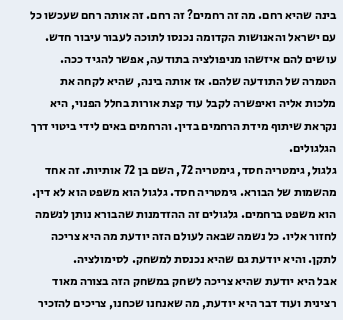בינה שהיא רחם. מה זה רחמים? זה רחם. זה אותה רחם שעכשו כל עם ישראל והאנושות הקדומה נכנסו לתוכה לעבור עיבור חדש. עושים להם איזשהו מניפולציה בתודעה, אפשר להגיד ככה. הטמרה של התודעה שלהם. אז אותה בינה, שהיא לקחה את מלכות אליה ואיפשרה לקבל עוד קצת אורות בחלל הפנוי, היא נקראת שיתוף מידת הרחמים בדין. והרחמים באים לידי ביטוי דרך הגלגולים.
גלגול, גימטריה חסד, גימטריה 72, השם בן 72 אותיות. זה אחד מהשמות של הבורא. גימטריה חסד. גלגול הוא משפט הוא לא דין. הוא משפט ברחמים. גלגולים זה ההזדמנות שהבורא נותן לנשמה לחזור אליו. כל נשמה שבאה לעולם הזה יודעת מה היא צריכה לתקן. והיא יודעת גם שהיא נכנסת למשחק. לסימולציה.
אבל היא יודעת שהיא צריכה לשחק במשחק הזה בצורה מאוד רצינית ועוד דבר היא יודעת, מה שאנחנו שכחנו, צריכים להזכיר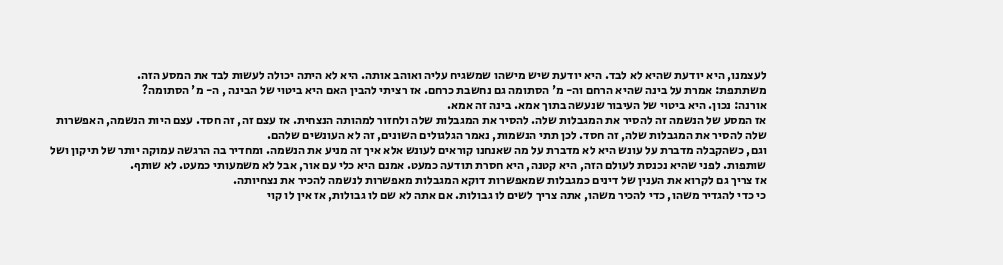לעצמנו, היא יודעת שהיא לא לבד. היא יודעת שיש מישהו שמשגיח עליה ואוהב אותה. היא לא היתה יכולה לעשות לבד את המסע הזה.
משתתפת: אמרת על בינה שהיא הרחם וה- מ' הסתומה גם נחשבת כרחם. אז רציתי להבין האם היא ביטוי של הבינה , ה- מ' הסתומה?
אורנה: נכון. היא ביטוי של העיבור שנעשה בתוך אמא. בינה זה אמא.
אז המסע של הנשמה זה להסיר את המגבלות שלה. להסיר את המגבלות שלה ולחזור למהותה הנצחית. אז עצם זה, זה חסד. עצם היות הנשמה, האפשרות שלה להסיר את המגבלות שלה, זה חסד. לכן תתי הנשמות, נאמר הגלגולים השונים, זה לא העונשים שלהם.
וגם, כשהקבלה מדברת על עונש היא לא מדברת על מה שאנחנו קוראים לעונש אלא איך זה מניע את הנשמה. ומחדיר בה הרגשה עמוקה יותר של תיקון ושל שותפות. לפני שהיא נכנסת לעולם הזה, היא קטנה, היא חסרת תודעה כמעט. אמנם היא כלי עם אור, אבל לא משמעותי כמעט. לא שותף.
אז צריך גם לקרוא את הענין של דינים כמגבלות שמאפשרות דוקא המגבלות מאפשרות לנשמה להכיר את נצחיותה.
כי כדי להגדיר משהו, כדי להכיר משהו, אתה צריך לשים לו גבולות. אם אתה לא שם לו גבולות, אז אין לו קוי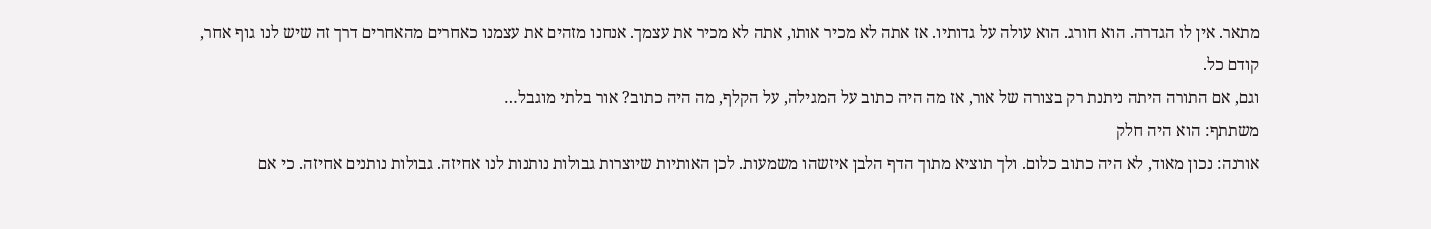מתאר. אין לו הגדרה. הוא חורג. הוא עולה על גדותיו. אז אתה לא מכיר אותו, אתה לא מכיר את עצמך. אנחנו מזהים את עצמנו כאחרים מהאחרים דרך זה שיש לנו גוף אחר, קודם כל.
וגם, אם התורה היתה ניתנת רק בצורה של אור, אז מה היה כתוב על המגילה, על הקלף, מה היה כתוב? אור בלתי מוגבל…
משתתף: הוא היה חלק
אורנה: נכון מאוד, לא היה כתוב כלום. ולך תוציא מתוך הדף הלבן איזשהו משמעות. לכן האותיות שיוצרות גבולות נותנות לנו אחיזה. גבולות נותנים אחיזה. כי אם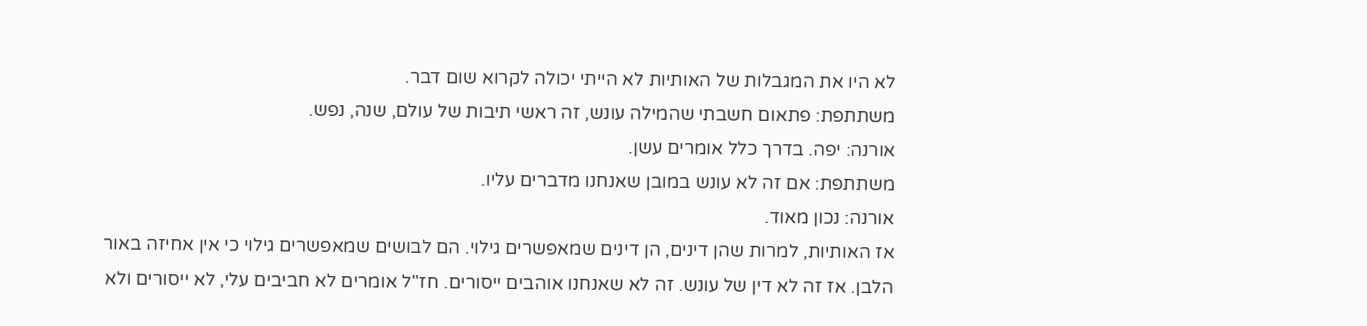לא היו את המגבלות של האותיות לא הייתי יכולה לקרוא שום דבר.
משתתפת: פתאום חשבתי שהמילה עונש, זה ראשי תיבות של עולם, שנה, נפש.
אורנה: יפה. בדרך כלל אומרים עשן.
משתתפת: אם זה לא עונש במובן שאנחנו מדברים עליו.
אורנה: נכון מאוד.
אז האותיות, למרות שהן דינים, הן דינים שמאפשרים גילוי. הם לבושים שמאפשרים גילוי כי אין אחיזה באור הלבן. אז זה לא דין של עונש. זה לא שאנחנו אוהבים ייסורים. חז"ל אומרים לא חביבים עלי, לא ייסורים ולא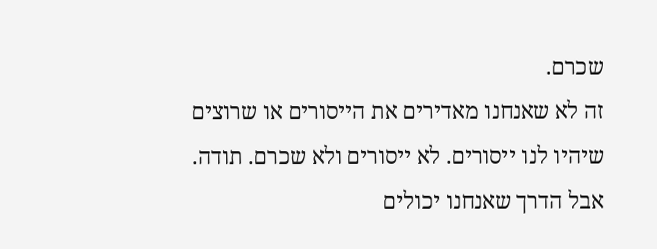שכרם.
זה לא שאנחנו מאדירים את הייסורים או שרוצים שיהיו לנו ייסורים. לא ייסורים ולא שכרם. תודה. אבל הדרך שאנחנו יכולים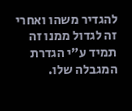להגדיר משהו ואחרי זה לגדול ממנו זה תמיד ע"י הגדרת המגבלה שלו.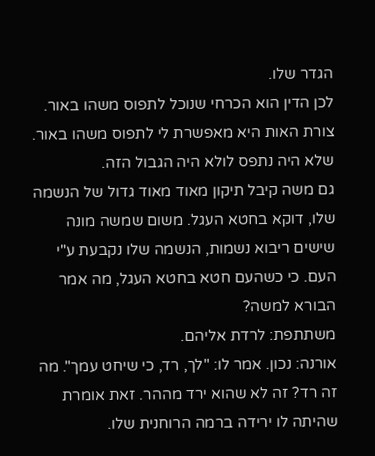הגדר שלו.
לכן הדין הוא הכרחי שנוכל לתפוס משהו באור. צורת האות היא מאפשרת לי לתפוס משהו באור. שלא היה נתפס לולא היה הגבול הזה.
גם משה קיבל תיקון מאוד מאוד גדול של הנשמה שלו, דוקא בחטא העגל. משום שמשה מונה שישים ריבוא נשמות, הנשמה שלו נקבעת ע"י העם. כי כשהעם חטא בחטא העגל, מה אמר הבורא למשה?
משתתפת: לרדת אליהם.
אורנה: נכון. אמר לו: "לך, רד, כי שיחט עמך". מה זה רד? זה לא שהוא ירד מההר. זאת אומרת שהיתה לו ירידה ברמה הרוחנית שלו.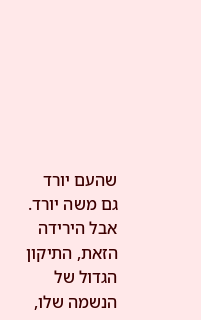שהעם יורד גם משה יורד. אבל הירידה הזאת, התיקון הגדול של הנשמה שלו,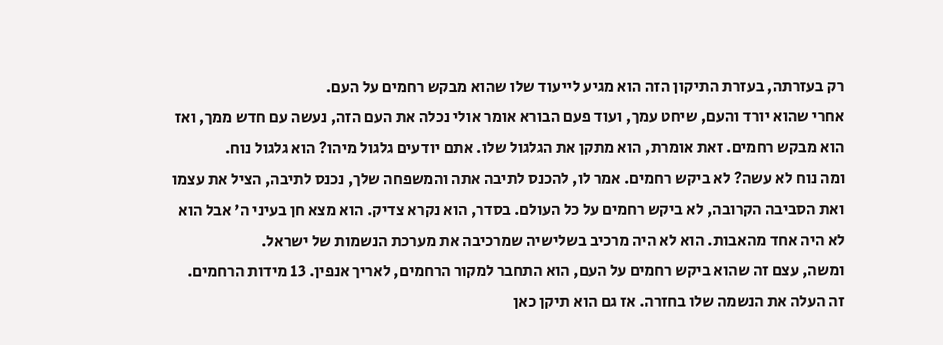רק בעזרתה, בעזרת התיקון הזה הוא מגיע לייעוד שלו שהוא מבקש רחמים על העם.
אחרי שהוא יורד והעם, שיחט עמך, ועוד פעם הבורא אומר אולי נכלה את העם הזה, נעשה עם חדש ממך, ואז הוא מבקש רחמים. זאת אומרת, הוא מתקן את הגלגול שלו. אתם יודעים גלגול מיהו? הוא גלגול נוח.
ומה נוח לא עשה? לא ביקש רחמים. אמר לו, להכנס לתיבה אתה והמשפחה שלך, נכנס לתיבה, הציל את עצמו ואת הסביבה הקרובה, לא ביקש רחמים על כל העולם. בסדר, הוא נקרא צדיק. הוא מצא חן בעיני ה' אבל הוא לא היה אחד מהאבות. הוא לא היה מרכיב בשלישיה שמרכיבה את מערכת הנשמות של ישראל.
ומשה, עצם זה שהוא ביקש רחמים על העם, הוא התחבר למקור הרחמים, לאריך אנפין. 13 מידות הרחמים. זה העלה את הנשמה שלו בחזרה. אז גם הוא תיקן כאן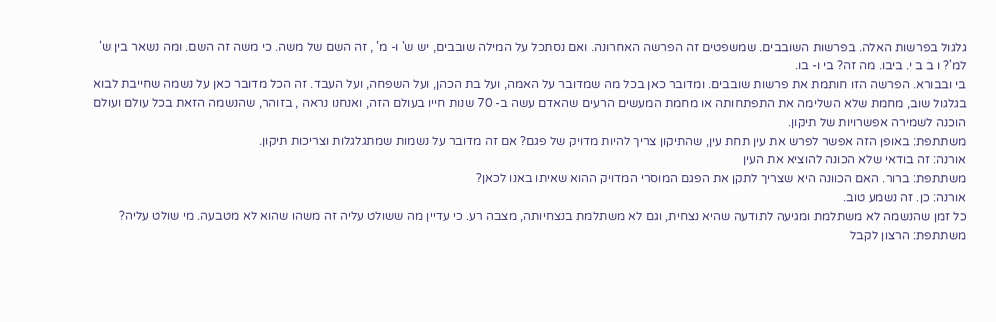גלגול בפרשות האלה. בפרשות השובבים. שמשפטים זה הפרשה האחרונה. ואם נסתכל על המילה שובבים, יש ש' ו- מ' , זה השם של משה. כי משה זה השם. ומה נשאר בין ש' למ'? ו ב ב י. ביבו. מה זה? בי ו- בו.
בי ובבורא. הפרשה הזו חותמת את פרשות שובבים. ומדובר כאן בכל מה שמדובר על האמה, ועל בת הכהן, ועל השפחה, ועל העבד. זה הכל מדובר כאן על נשמה שחייבת לבוא בגלגול שוב, מחמת שלא השלימה את התפתחותה או מחמת המעשים הרעים שהאדם עשה ב- 70 שנות חייו בעולם הזה, ואנחנו נראה , בזוהר, שהנשמה הזאת בכל עולם ועולם הוכנה לשמירה אפשרויות של תיקון.
משתתפת: באופן הזה אפשר לפרש את עין תחת עין, שהתיקון צריך להיות מדויק של פגם? אם זה מדובר על נשמות שמתגלגלות וצריכות תיקון.
אורנה: זה בודאי שלא הכונה להוציא את העין
משתתפת: ברור. האם הכוונה היא שצריך לתקן את הפגם המוסרי המדויק ההוא שאיתו באנו לכאן?
אורנה: כן. זה נשמע טוב.
כל זמן שהנשמה לא משתלמת ומגיעה לתודעה שהיא נצחית, וגם לא משתלמת בנצחיותה, מצבה רע. כי עדיין מה ששולט עליה זה משהו שהוא לא מטבעה. מי שולט עליה?
משתתפת: הרצון לקבל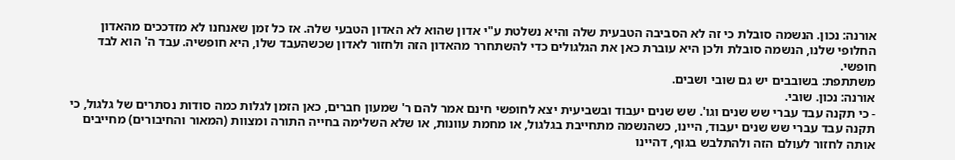אורנה: נכון. הנשמה סובלת כי זה לא הסביבה הטבעית שלה והיא נשלטת ע"י אדון שהוא לא האדון הטבעי שלה. אז כל זמן שאנחנו לא מזדככים מהאדון החלופי שלנו, הנשמה סובלת ולכן היא עוברת כאן את הגלגולים כדי להשתחרר מהאדון הזה ולחזור לאדון שכשהעבד שלו, היא חופשיה. עבד ה' הוא לבד חופשי.
משתתפת: בשובבים יש גם שובי ושבים.
אורנה: נכון. שובי.
- כי תקנה עבד עברי שש שנים וגו'. שש שנים יעבוד ובשביעית יצא לחופשי חינם אמר להם ר' שמעון חברים, כאן הזמן לגלות כמה סודות נסתרים של גלגול, כי תקנה עבד עברי שש שנים יעבוד, היינו, כשהנשמה מתחייבת בגלגול, או מחמת עוונות, או שלא השלימה בחייה התורה ומצוות (המאור והחיבורים) מחייבים אותה לחזור לעולם הזה ולהתלבש בגוף, דהיינו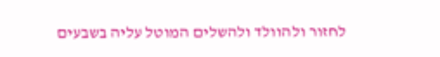לחזור ולהוולד ולהשלים המוטל עליה בשבעים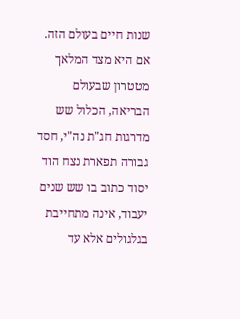שנות חיים בעולם הזה. אם היא מצד המלאך מטטרון שבעולם הבריאה, הכלול שש מדרגות חג"ת נה"י, חסד גבורה תפארת נצח הוד יסוד כתוב בו שש שנים יעבוד, אינה מתחייבת בגלגולים אלא עד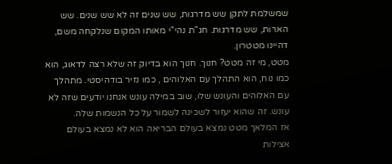שמשלמת לתקן שש מדרגות, שש שנים זה לא שש שנים. שש הארות, שש מדרגות. חג"ת נהי"י מאותו המקום שנלקחה משם, דהיינו מטטרון.
מטט, מי זה מטט? חנוך. חנוך הוא בדיוק זה שלא רצה לדאוג, הוא כמו נוח, הוא התהלך עם האלוהים , כמו נזיר בודהיסטי. מתהלך עם האלוהים והעונש שלו, שוב במילה עונש אנחנו יודעים שזה לא עונש. זה שהוא יעזור לשכינה לשמור על כל הנשמות שלה.
אז המלאך מטט נמצא בעולם הבריאה הוא לא נמצא בעולם אצילות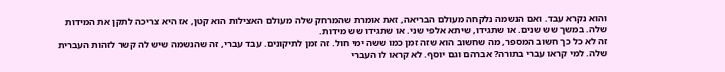והוא נקרא עבד. ואם הנשמה נלקחה מעולם הבריאה, זאת אומרת שהמרחק שלה מעולם האצילות הוא קטן, אז היא צריכה לתקן את המידות שלה. במשך שש שנים. או שתגידו, שיתא אלפי שני. או שתגידו שש מידות.
זה לא כל כך חשוב המספר, מה שחשוב הוא שזה זמן כמו ששה ימי חול. זה זמן לתיקונים. עבד עברי, זה שהנשמה שיש לה קשר לזהות העברית שלה. למי קראו עברי בתורה? אברהם וגם יוסף. לא קראו לו העברי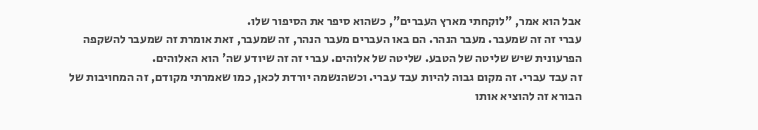אבל הוא אמר, "לוקחתי מארץ העברים", כשהוא סיפר את הסיפור שלו.
עברי זה זה שמעבר. מעבר הנהר. הם באו העברים מעבר הנהר, זה שמעבר, זאת אומרת זה שמעבר להשקפה הפרעונית שיש שליטה של הטבע. שליטה של אלוהים. עברי זה זה שיודע שה' הוא האלוהים.
זה עבד עברי. זה מקום גבוה להיות עבד עברי. וכשהנשמה יורדת לכאן, כמו שאמרתי מקודם, זה המחויבות של הבורא זה להוציא אותו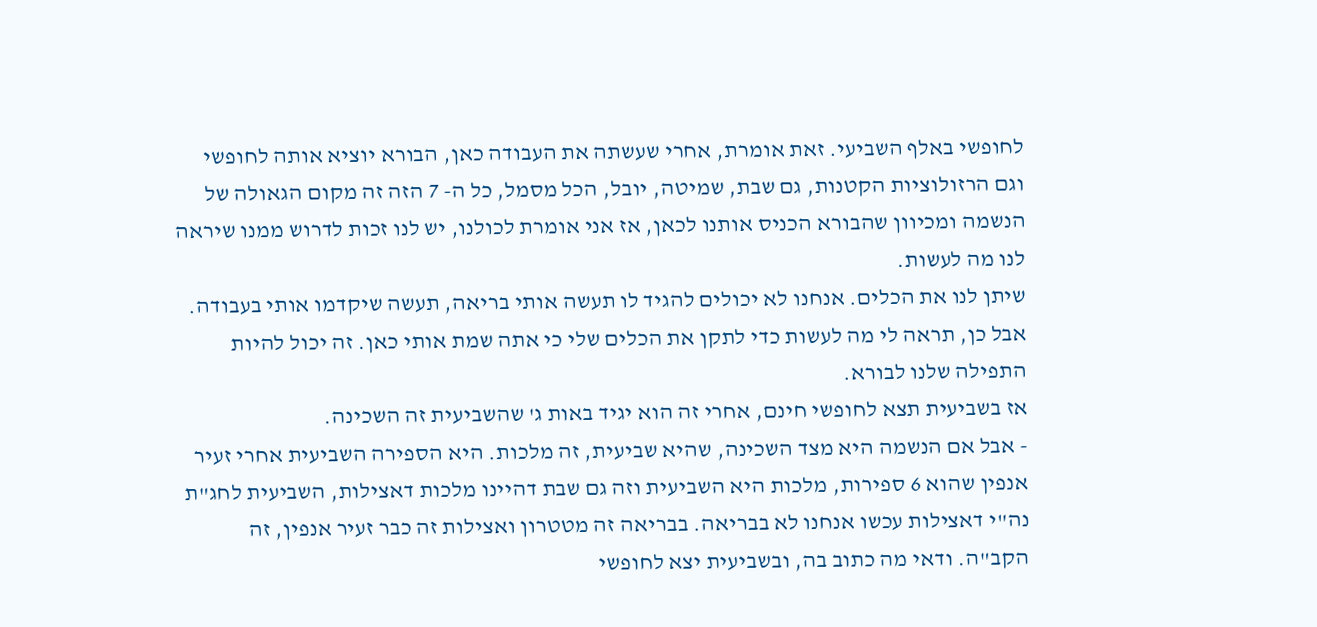לחופשי באלף השביעי. זאת אומרת, אחרי שעשתה את העבודה כאן, הבורא יוציא אותה לחופשי וגם הרזולוציות הקטנות, גם שבת, שמיטה, יובל, הכל מסמל, כל ה- 7 הזה זה מקום הגאולה של הנשמה ומכיוון שהבורא הכניס אותנו לכאן, אז אני אומרת לכולנו, יש לנו זכות לדרוש ממנו שיראה לנו מה לעשות.
שיתן לנו את הכלים. אנחנו לא יכולים להגיד לו תעשה אותי בריאה, תעשה שיקדמו אותי בעבודה. אבל כן, תראה לי מה לעשות כדי לתקן את הכלים שלי כי אתה שמת אותי כאן. זה יכול להיות התפילה שלנו לבורא.
אז בשביעית תצא לחופשי חינם, אחרי זה הוא יגיד באות ג' שהשביעית זה השכינה.
- אבל אם הנשמה היא מצד השכינה, שהיא שביעית, זה מלכות. היא הספירה השביעית אחרי זעיר אנפין שהוא 6 ספירות, מלכות היא השביעית וזה גם שבת דהיינו מלכות דאצילות, השביעית לחג"ת נה"י דאצילות עכשו אנחנו לא בבריאה. בבריאה זה מטטרון ואצילות זה כבר זעיר אנפין, זה הקב"ה. ודאי מה כתוב בה, ובשביעית יצא לחופשי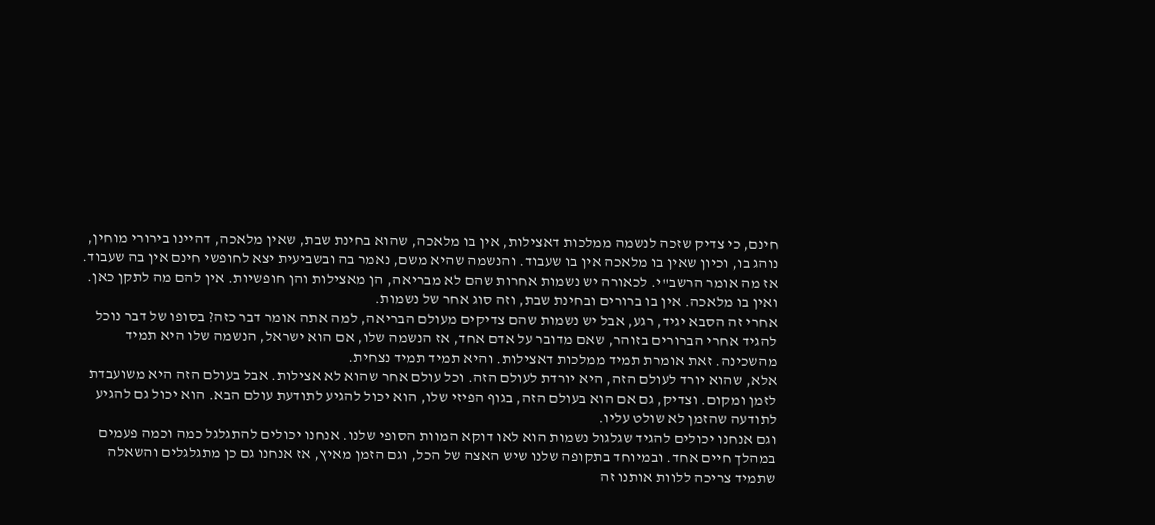חינם, כי צדיק שזכה לנשמה ממלכות דאצילות, אין בו מלאכה, שהוא בחינת שבת, שאין מלאכה, דהיינו בירורי מוחין, נוהג בו, וכיון שאין בו מלאכה אין בו שעבוד. והנשמה שהיא משם, נאמר בה ובשביעית יצא לחופשי חינם אין בה שעבוד.
אז מה אומר הרשב"י. לכאורה יש נשמות אחרות שהם לא מבריאה, הן מאצילות והן חופשיות. אין להם מה לתקן כאן. ואין בו מלאכה. אין בו ברורים ובחינת שבת, וזה סוג אחר של נשמות.
אחרי זה הסבא יגיד, רגע, אבל יש נשמות שהם צדיקים מעולם הבריאה, למה אתה אומר דבר כזה? בסופו של דבר נוכל להגיד אחרי הברורים בזוהר, שאם מדובר על אדם אחד, אז הנשמה שלו, אם הוא ישראל, הנשמה שלו היא תמיד מהשכינה. זאת אומרת תמיד ממלכות דאצילות. והיא תמיד תמיד נצחית.
אלא, שהוא יורד לעולם הזה, היא יורדת לעולם הזה. וכל עולם אחר שהוא לא אצילות. אבל בעולם הזה היא משועבדת לזמן ומקום. וצדיק, גם אם הוא בעולם הזה, בגוף הפיזי שלו, הוא יכול להגיע לתודעת עולם הבא. הוא יכול גם להגיע לתודעה שהזמן לא שולט עליו.
וגם אנחנו יכולים להגיד שגלגול נשמות הוא לאו דוקא המוות הסופי שלנו. אנחנו יכולים להתגלגל כמה וכמה פעמים במהלך חיים אחד. ובמיוחד בתקופה שלנו שיש האצה של הכל, וגם הזמן מאיץ, אז אנחנו גם כן מתגלגלים והשאלה שתמיד צריכה ללוות אותנו זה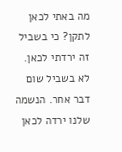מה באתי לכאן לתקן? כי בשביל זה ירדתי לכאן.
לא בשביל שום דבר אחר. הנשמה שלנו ירדה לכאן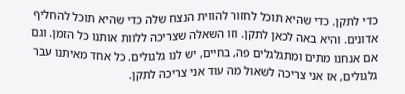כדי לתקן. כדי שהיא תוכל לחזור להווית הנצח שלה כדי שהיא תוכל להחליף אדונים. והיא באה לכאן לתקן. וזו השאלה שצריכה ללוות אותנו כל הזמן. וגם אם אנחנו מתים ומתגלגלים פה, בחיים, יש לנו גלגולים. כל אחד מאיתנו עבר גלגולים, אז אני צריכה לשאול מה עוד אני צריכה לתקן.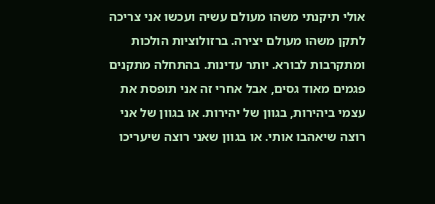אולי תיקנתי משהו מעולם עשיה ועכשו אני צריכה לתקן משהו מעולם יצירה. ברזולוציות הולכות ומתקרבות לבורא. יותר עדינות. בהתחלה מתקנים פגמים מאוד גסים, אבל אחרי זה אני תופסת את עצמי ביהירות, בגוון של יהירות. או בגוון של אני רוצה שיאהבו אותי. או בגוון שאני רוצה שיעריכו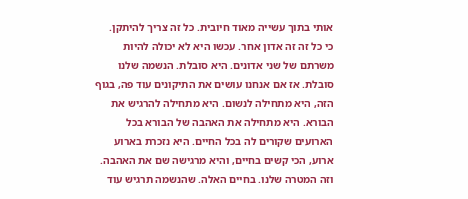אותי בתוך עשייה מאוד חיובית. כל זה צריך להיתקן.
כי כל זה זה אדון אחר. עכשו היא לא יכולה להיות משרתם של שני אדונים. היא סובלת. הנשמה שלנו סובלת. אז אם אנחנו עושים את התיקונים עוד פה, בגוף הזה, היא מתחילה לנשום. היא מתחילה להרגיש את הבורא. היא מתחילה את האהבה של הבורא בכל הארועים שקורים לה בכל החיים. היא נזכרת בארוע ארוע, הכי קשים בחיים, והיא מרגישה שם את האהבה.
וזה המטרה שלנו. בחיים האלה. שהנשמה תרגיש עוד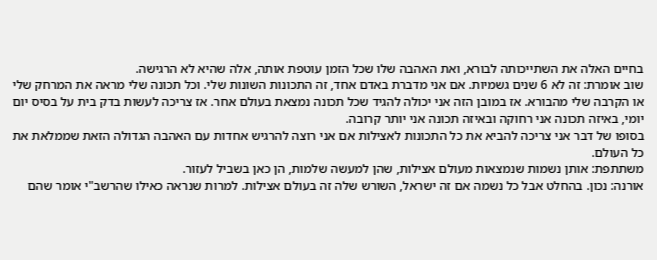בחיים האלה את השתייכותה לבורא, ואת האהבה שלו שכל הזמן עוטפת אותה, אלה שהיא לא הרגישה.
שוב אומרת: זה לא 6 שנים גשמיות. אם אני מדברת באדם אחד, זה התכונות השונות שלי. וכל תכונה שלי מראה את המרחק שלי או הקרבה שלי מהבורא. אז במובן הזה אני יכולה להגיד שכל תכונה נמצאת בעולם אחר. אז צריכה לעשות בדק בית על בסיס יום יומי, באיזה תכונה אני רחוקה ובאיזה תכונה אני יותר קרובה.
בסופו של דבר אני צריכה להביא את כל התכונות לאצילות אם אני רוצה להרגיש אחדות עם האהבה הגדולה הזאת שממלאת את כל העולם.
משתתפת: אותן נשמות שנמצאות מעולם אצילות, שהן למעשה שלמות, הן כאן בשביל לעזור.
אורנה: נכון. בהחלט אבל כל נשמה אם זה ישראל, השורש שלה זה בעולם אצילות. למרות שנראה כאילו שהרשב"י אומר שהם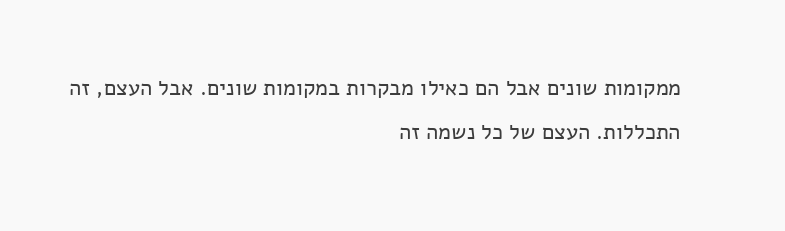ממקומות שונים אבל הם כאילו מבקרות במקומות שונים. אבל העצם, זה התכללות. העצם של כל נשמה זה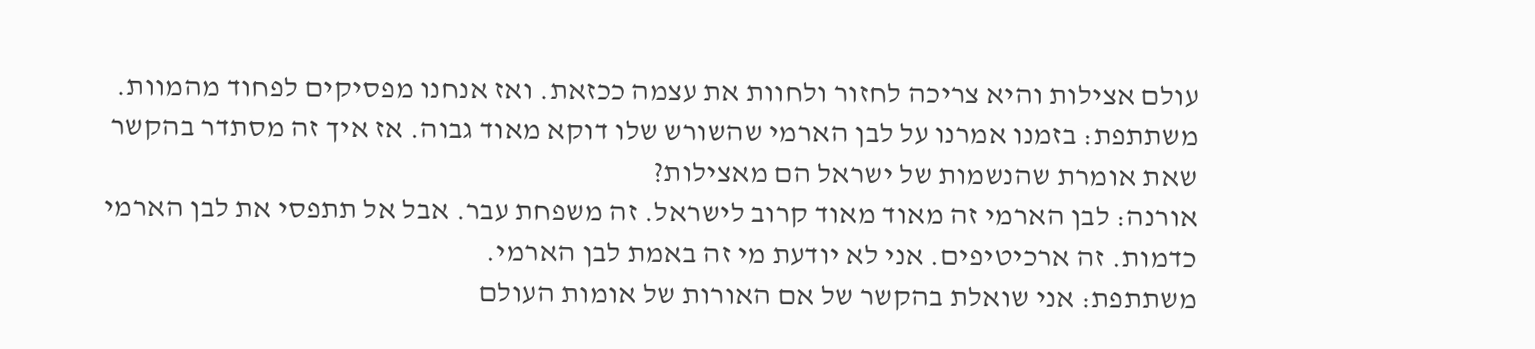עולם אצילות והיא צריכה לחזור ולחוות את עצמה ככזאת. ואז אנחנו מפסיקים לפחוד מהמוות.
משתתפת: בזמנו אמרנו על לבן הארמי שהשורש שלו דוקא מאוד גבוה. אז איך זה מסתדר בהקשר שאת אומרת שהנשמות של ישראל הם מאצילות?
אורנה: לבן הארמי זה מאוד מאוד קרוב לישראל. זה משפחת עבר. אבל אל תתפסי את לבן הארמי כדמות. זה ארכיטיפים. אני לא יודעת מי זה באמת לבן הארמי.
משתתפת: אני שואלת בהקשר של אם האורות של אומות העולם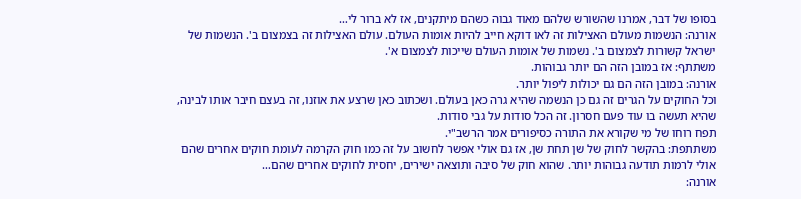בסופו של דבר, אמרנו שהשורש שלהם מאוד גבוה כשהם מיתקנים, אז לא ברור לי…
אורנה: הנשמות מעולם האצילות זה לאו דוקא חייב להיות אומות העולם. עולם האצילות זה בצמצום ב'. הנשמות של ישראל קשורות לצמצום ב'. נשמות של אומות העולם שייכות לצמצום א'.
משתתף: אז במובן הזה הם יותר גבוהות.
אורנה: במובן הזה הם גם יכולות ליפול יותר.
וכל החוקים על הגרים זה גם כן הנשמה שהיא גרה כאן בעולם. ושכתוב כאן שרצע את אוזנו, זה בעצם חיבר אותו לבינה, שהיא תעשה בו עוד פעם חסרון. זה הכל סודות על גבי סודות.
תפח רוחו של מי שקורא את התורה כסיפורים אמר הרשב"י.
משתתפת: בהקשר לחוק של שן תחת שן, אז גם אולי אפשר לחשוב על זה כמו חוק הקרמה לעומת חוקים אחרים שהם אולי לרמות תודעה גבוהות יותר. שהוא חוק של סיבה ותוצאה ישירים, יחסית לחוקים אחרים שהם…
אורנה: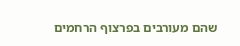שהם מעורבים בפרצוף הרחמים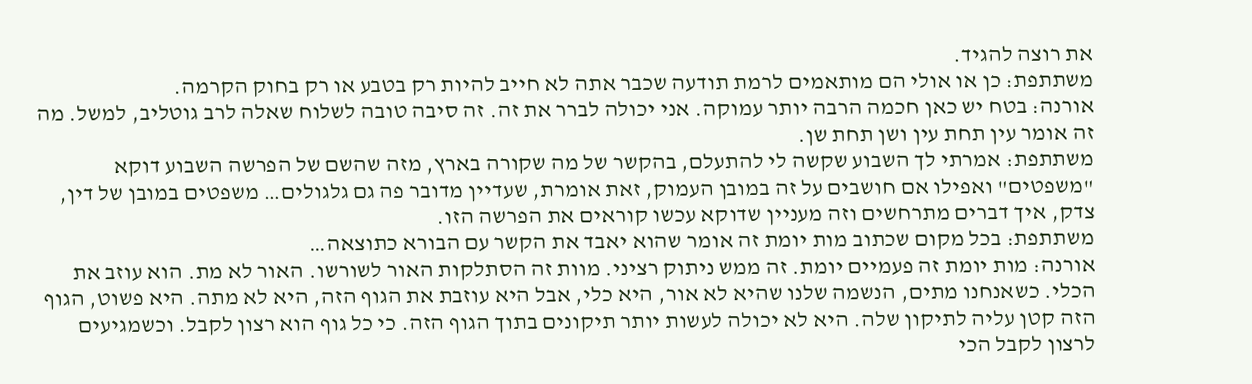את רוצה להגיד.
משתתפת: כן או אולי הם מותאמים לרמת תודעה שכבר אתה לא חייב להיות רק בטבע או רק בחוק הקרמה.
אורנה: בטח יש כאן חכמה הרבה יותר עמוקה. אני יכולה לברר את זה. זה סיבה טובה לשלוח שאלה לרב גוטליב, למשל. מה זה אומר עין תחת עין ושן תחת שן.
משתתפת: אמרתי לך השבוע שקשה לי להתעלם, בהקשר של מה שקורה בארץ, מזה שהשם של הפרשה השבוע דוקא "משפטים" ואפילו אם חושבים על זה במובן העמוק, זאת אומרת, שעדיין מדובר פה גם גלגולים… משפטים במובן של דין, צדק, איך דברים מתרחשים וזה מעניין שדוקא עכשו קוראים את הפרשה הזו.
משתתפת: בכל מקום שכתוב מות יומת זה אומר שהוא יאבד את הקשר עם הבורא כתוצאה…
אורנה: מות יומת זה פעמיים יומת. זה ממש ניתוק רציני. מוות זה הסתלקות האור לשורשו. האור לא מת. הוא עוזב את הכלי. כשאנחנו מתים, הנשמה שלנו שהיא לא אור, היא כלי, אבל היא עוזבת את הגוף הזה, היא לא מתה. היא פשוט, הגוף הזה קטן עליה לתיקון שלה. היא לא יכולה לעשות יותר תיקונים בתוך הגוף הזה. כי כל גוף הוא רצון לקבל. וכשמגיעים לרצון לקבל הכי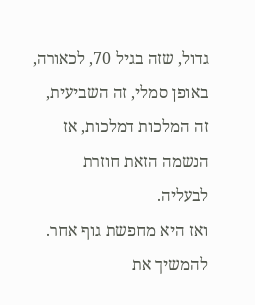גדול, שזה בגיל 70, לכאורה, באופן סמלי, זה השביעית, זה המלכות דמלכות, אז הנשמה הזאת חוזרת לבעליה.
ואז היא מחפשת גוף אחר. להמשיך את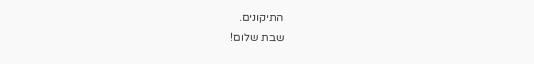התיקונים.
שבת שלום!